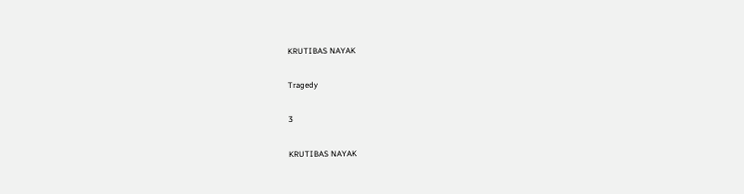KRUTIBAS NAYAK

Tragedy

3

KRUTIBAS NAYAK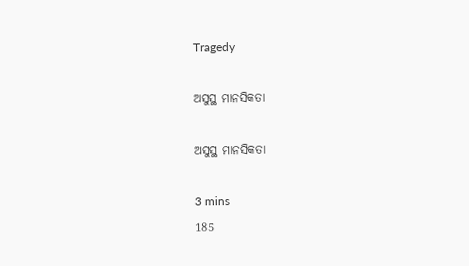Tragedy

ଅସୁସ୍ଥ ମାନସିକତା

ଅସୁସ୍ଥ ମାନସିକତା

3 mins
185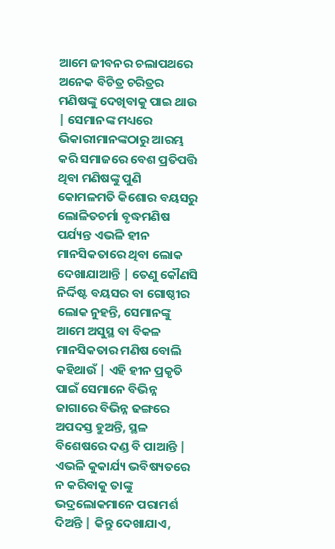ଆମେ ଜୀବନର ଚଲାପଥରେ ଅନେକ ବିଚିତ୍ର ଚରିତ୍ରର ମଣିଷଙ୍କୁ ଦେଖିବାକୁ ପାଇ ଥାଉ | ସେମାନଙ୍କ ମଧ୍ୟରେ ଭିକାରୀମାନଙ୍କଠାରୁ ଆରମ୍ଭ କରି ସମାଜରେ ବେଶ ପ୍ରତିପତ୍ତି ଥିବା ମଣିଷଙ୍କୁ ପୁଣି କୋମଳମତି କିଶୋର ବୟସରୁ ଲୋଳିତଚର୍ମା ବୃଦ୍ଧମଣିଷ ପର୍ଯ୍ୟନ୍ତ ଏଭଳି ହୀନ ମାନସିକତାରେ ଥିବା ଲୋକ ଦେଖାଯାଆନ୍ତି | ତେଣୁ କୌଣସି ନିର୍ଦ୍ଦିଷ୍ଟ ବୟସର ବା ଗୋଷ୍ଠୀର ଲୋକ ନୁହନ୍ତି, ସେମାନଙ୍କୁ ଆମେ ଅସୁସ୍ଥ ବା ବିକଳ ମାନସିକତାର ମଣିଷ ବୋଲି କହିଥାଉଁ | ଏହି ହୀନ ପ୍ରକୃତି ପାଇଁ ସେମାନେ ବିଭିନ୍ନ ଜାଗାରେ ବିଭିନ୍ନ ଢଙ୍ଗରେ ଅପଦସ୍ତ ହୁଅନ୍ତି, ସ୍ଥଳ ବିଶେଷରେ ଦଣ୍ଡ ବି ପାଆନ୍ତି | ଏଭଳି କୁକାର୍ଯ୍ୟ ଭବିଷ୍ୟତରେ ନ କରିବାକୁ ତାଙ୍କୁ ଭଦ୍ରଲୋକମାନେ ପରାମର୍ଶ ଦିଅନ୍ତି | କିନ୍ତୁ ଦେଖାଯାଏ,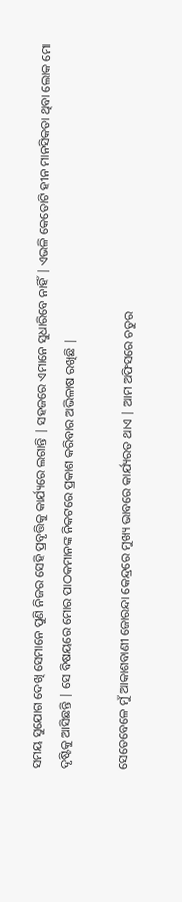ସମୟ ସୁଯୋଗ ଦେଖି ସେମାନେ ପୁଣି ନିଜର ସେହି ପ୍ରବୃତ୍ତିକୁ କାର୍ଯ୍ୟରେ ଲଗାନ୍ତି | ସହଜରେ ଏମାନେ ସୁଧାରିବେ ନାହିଁ | ଏଭଳି କେତୋଟି ହୀନ ମାନସିକତା ଥିବା ଲୋକ ମୋ ଦୃଷ୍ଟିକୁ ଆସିଛନ୍ତି | ସେ ବିଷୟରେ ମୋର ପାଠକମାନଙ୍କ ନିକଟରେ ପ୍ରକାଶ କରିବାର ଅଭିଳାଷ ରଖିଛି |

ସେତେବେଳେ ମୁଁ ଆକାଶବାଣୀ ଜୋରନ୍ଦା କେନ୍ଦ୍ରରେ ମୁଖ୍ୟ ଭାବରେ କାର୍ଯ୍ୟରତ ଥାଏ | ଆମ ଅଫିସରେ ଚତୁର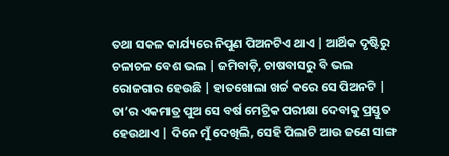ତଥା ସକଳ କାର୍ଯ୍ୟରେ ନିପୁଣ ପିଅନଟିଏ ଥାଏ | ଆର୍ଥିକ ଦୃଷ୍ଟିରୁ ଚଳାଚଳ ବେଶ ଭଲ | ଜମିବାଡ଼ି, ଚାଷବାସରୁ ବି ଭଲ ରୋଜଗାର ହେଉଛି | ହାତଖୋଲା ଖର୍ଚ୍ଚ କରେ ସେ ପିଅନଟି | ତା’ର ଏକମାତ୍ର ପୁଅ ସେ ବର୍ଷ ମେଟ୍ରିକ ପରୀକ୍ଷା ଦେବାକୁ ପ୍ରସ୍ତୁତ ହେଉଥାଏ | ଦିନେ ମୁଁ ଦେଖିଲି, ସେହି ପିଲାଟି ଆଉ ଜଣେ ସାଙ୍ଗ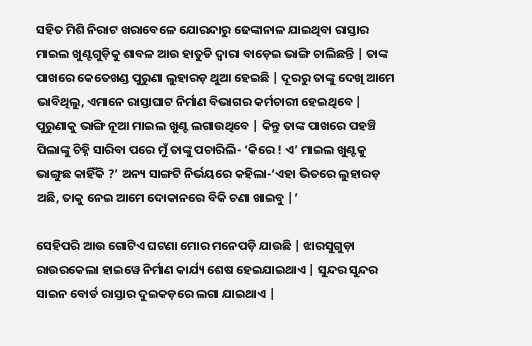ସହିତ ମିଶି ନିରାଟ ଖରାବେଳେ ଯୋରନ୍ଦାରୁ ଢେଙ୍କାନାଳ ଯାଇଥିବା ରାସ୍ତାର ମାଇଲ ଖୁଣ୍ଟଗୁଡ଼ିକୁ ଶାବଳ ଆଉ ହାତୁଡି ଦ୍ଵାରା ବାଡ଼େଇ ଭାଙ୍ଗି ଚାଲିଛନ୍ତି | ତାଙ୍କ ପାଖରେ କେତେଖଣ୍ଡ ପୁରୁଣା ଲୁହାରଡ଼ ଥୁଆ ହେଇଛି | ଦୂରରୁ ତାଙ୍କୁ ଦେଖି ଆମେ ଭାବିଥିଲୁ, ଏମାନେ ରାସ୍ତାଘାଟ ନିର୍ମାଣ ବିଭାଗର କର୍ମଚାରୀ ହେଇଥିବେ | ପୁରୁଣାକୁ ଭାଙ୍ଗି ନୂଆ ମାଇଲ ଖୁଣ୍ଟ ଲଗାଉଥିବେ | କିନ୍ତୁ ତାଙ୍କ ପାଖରେ ପହଞ୍ଚି ପିଲାଙ୍କୁ ଚିହ୍ନି ସାରିବା ପରେ ମୁଁ ତାଙ୍କୁ ପଚାରିଲି- ‘କିରେ ! ଏ’ ମାଇଲ ଖୁଣ୍ଟକୁ ଭାଙ୍ଗୁଛ କାହିଁକି ?’ ଅନ୍ୟ ସାଙ୍ଗଟି ନିର୍ଭୟରେ କହିଲା-‘ଏହା ଭିତରେ ଲୁହାରଡ଼ ଅଛି, ତାକୁ ନେଇ ଆମେ ଦୋକାନରେ ବିକି ଚଣା ଖାଇବୁ |’

ସେହିପରି ଆଉ ଗୋଟିଏ ଘଟଣା ମୋର ମନେପଡ଼ି ଯାଉଛି | ଝାରସୁଗୁଡ଼ା ରାଉରକେଲା ହାଇୱେ ନିର୍ମାଣ କାର୍ଯ୍ୟ ଶେଷ ହେଇଯାଇଥାଏ | ସୁନ୍ଦର ସୁନ୍ଦର ସାଇନ ବୋର୍ଡ ରାସ୍ତାର ଦୁଇକଡ଼ରେ ଲଗା ଯାଇଥାଏ |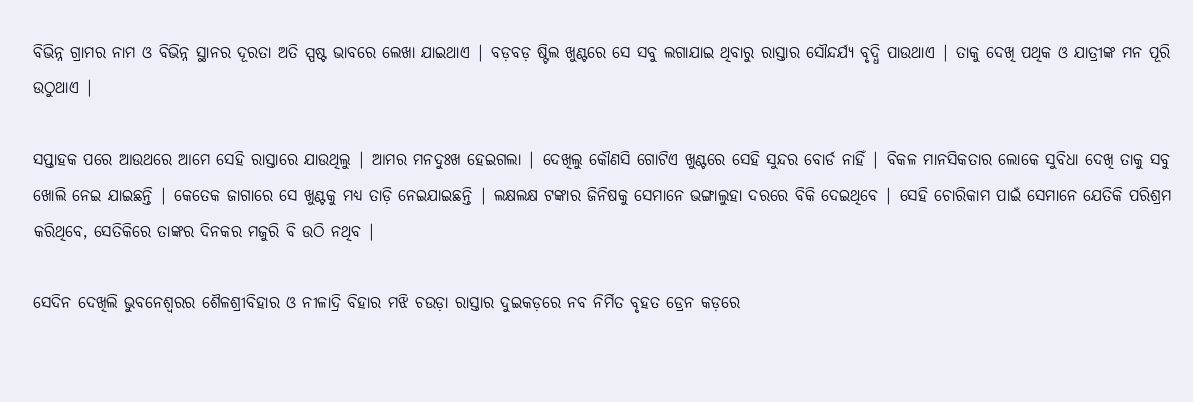ବିଭିନ୍ନ ଗ୍ରାମର ନାମ ଓ ବିଭିନ୍ନ ସ୍ଥାନର ଦୂରତା ଅତି ସ୍ପଷ୍ଟ ଭାବରେ ଲେଖା ଯାଇଥାଏ | ବଡ଼ବଡ଼ ଷ୍ଟିଲ ଖୁଣ୍ଟରେ ସେ ସବୁ ଲଗାଯାଇ ଥିବାରୁ ରାସ୍ତାର ସୌନ୍ଦର୍ଯ୍ୟ ବୃଦ୍ଧି ପାଉଥାଏ | ତାକୁ ଦେଖି ପଥିକ ଓ ଯାତ୍ରୀଙ୍କ ମନ ପୂରି ଉଠୁଥାଏ |

ସପ୍ତାହକ ପରେ ଆଉଥରେ ଆମେ ସେହି ରାସ୍ତାରେ ଯାଉଥିଲୁ | ଆମର ମନଦୁଃଖ ହେଇଗଲା | ଦେଖିଲୁ କୌଣସି ଗୋଟିଏ ଖୁଣ୍ଟରେ ସେହି ସୁନ୍ଦର ବୋର୍ଡ ନାହିଁ | ବିକଳ ମାନସିକତାର ଲୋକେ ସୁବିଧା ଦେଖି ତାକୁ ସବୁ ଖୋଲି ନେଇ ଯାଇଛନ୍ତି | କେତେକ ଜାଗାରେ ସେ ଖୁଣ୍ଟକୁ ମଧ୍ୟ ତାଡ଼ି ନେଇଯାଇଛନ୍ତି | ଲକ୍ଷଲକ୍ଷ ଟଙ୍କାର ଜିନିଷକୁ ସେମାନେ ଭଙ୍ଗାଲୁହା ଦରରେ ବିକି ଦେଇଥିବେ | ସେହି ଚୋରିକାମ ପାଇଁ ସେମାନେ ଯେତିକି ପରିଶ୍ରମ କରିଥିବେ, ସେତିକିରେ ତାଙ୍କର ଦିନକର ମଜୁରି ବି ଉଠି ନଥିବ |

ସେଦିନ ଦେଖିଲି ଭୁବନେଶ୍ୱରର ଶୈଳଶ୍ରୀବିହାର ଓ ନୀଳାଦ୍ରି ବିହାର ମଝି ଚଉଡ଼ା ରାସ୍ତାର ଦୁଇକଡ଼ରେ ନବ ନିର୍ମିତ ବୃହତ ଡ୍ରେନ କଡ଼ରେ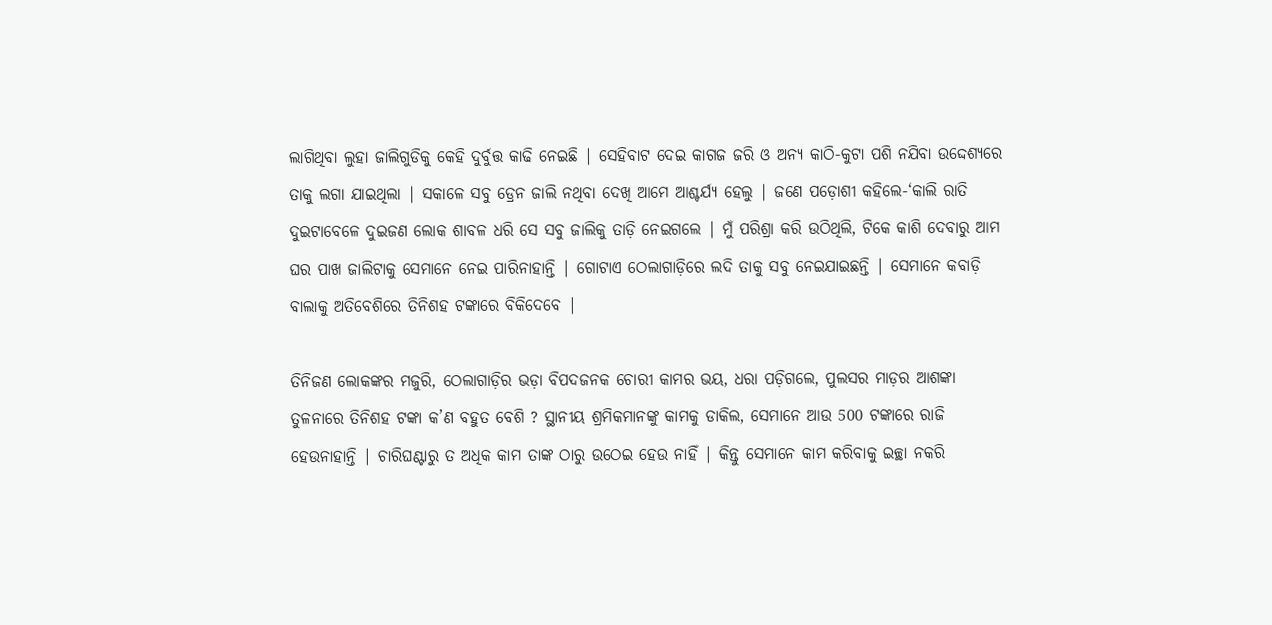ଲାଗିଥିବା ଲୁହା ଜାଲିଗୁଡିକୁ କେହି ଦୁର୍ବୁତ୍ତ କାଢି ନେଇଛି | ସେହିବାଟ ଦେଇ କାଗଜ ଜରି ଓ ଅନ୍ୟ କାଠି-କୁଟା ପଶି ନଯିବା ଉଦ୍ଦେଶ୍ୟରେ ତାକୁ ଲଗା ଯାଇଥିଲା | ସକାଳେ ସବୁ ଡ୍ରେନ ଜାଲି ନଥିବା ଦେଖି ଆମେ ଆଶ୍ଚର୍ଯ୍ୟ ହେଲୁ | ଜଣେ ପଡ଼ୋଶୀ କହିଲେ-‘କାଲି ରାତି ଦୁଇଟାବେଳେ ଦୁଇଜଣ ଲୋକ ଶାବଳ ଧରି ସେ ସବୁ ଜାଲିକୁ ତାଡ଼ି ନେଇଗଲେ | ମୁଁ ପରିଶ୍ରା କରି ଉଠିଥିଲି, ଟିକେ କାଶି ଦେବାରୁ ଆମ ଘର ପାଖ ଜାଲିଟାକୁ ସେମାନେ ନେଇ ପାରିନାହାନ୍ତି | ଗୋଟାଏ ଠେଲାଗାଡ଼ିରେ ଲଦି ତାକୁ ସବୁ ନେଇଯାଇଛନ୍ତି | ସେମାନେ କବାଡ଼ି ବାଲାକୁ ଅତିବେଶିରେ ତିନିଶହ ଟଙ୍କାରେ ବିକିଦେବେ |

ତିନିଜଣ ଲୋକଙ୍କର ମଜୁରି, ଠେଲାଗାଡ଼ିର ଭଡ଼ା ବିପଦଜନକ ଚୋରୀ କାମର ଭୟ, ଧରା ପଡ଼ିଗଲେ, ପୁଲସର ମାଡ଼ର ଆଶଙ୍କା ତୁଳନାରେ ତିନିଶହ ଟଙ୍କା କ’ଣ ବହୁତ ବେଶି ? ସ୍ଥାନୀୟ ଶ୍ରମିକମାନଙ୍କୁ କାମକୁ ଡାକିଲ, ସେମାନେ ଆଉ 500 ଟଙ୍କାରେ ରାଜି ହେଉନାହାନ୍ତି | ଚାରିଘଣ୍ଟାରୁ ତ ଅଧିକ କାମ ତାଙ୍କ ଠାରୁ ଉଠେଇ ହେଉ ନାହିଁ | କିନ୍ତୁ ସେମାନେ କାମ କରିବାକୁ ଇଚ୍ଛା ନକରି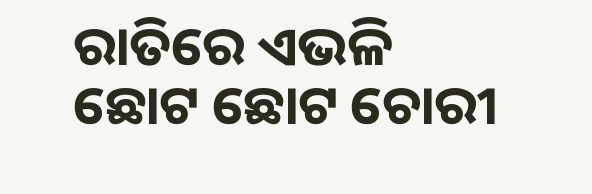ରାତିରେ ଏଭଳି ଛୋଟ ଛୋଟ ଚୋରୀ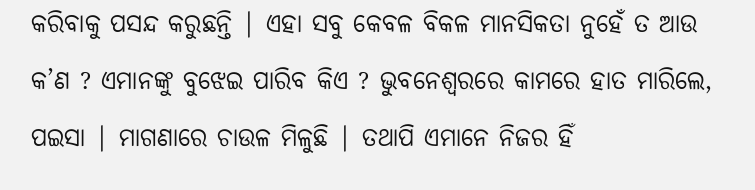କରିବାକୁ ପସନ୍ଦ କରୁଛନ୍ତି | ଏହା ସବୁ କେବଳ ବିକଳ ମାନସିକତା ନୁହେଁ ତ ଆଉ କ’ଣ ? ଏମାନଙ୍କୁ ବୁଝେଇ ପାରିବ କିଏ ? ଭୁବନେଶ୍ୱରରେ କାମରେ ହାତ ମାରିଲେ, ପଇସା | ମାଗଣାରେ ଚାଉଳ ମିଳୁଛି | ତଥାପି ଏମାନେ ନିଜର ହିଁ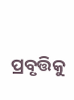ପ୍ରବୃତ୍ତିକୁ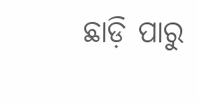ଛାଡ଼ି ପାରୁ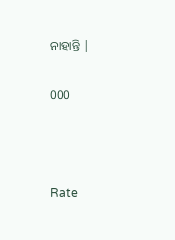ନାହାନ୍ତି |

000



Rate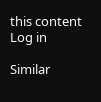this content
Log in

Similar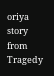oriya story from Tragedy